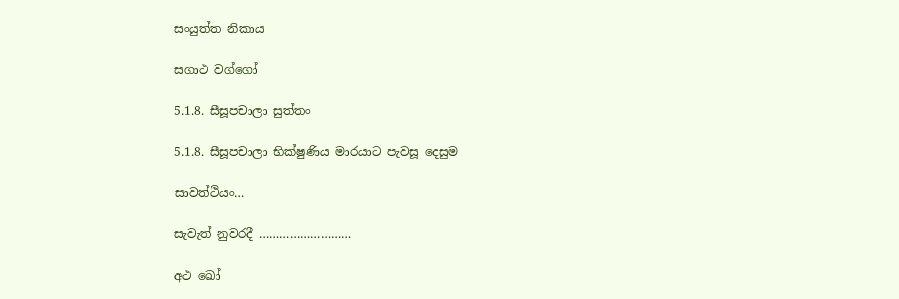සංයුත්ත නිකාය

සගාථ වග්ගෝ

5.1.8. සීසූපචාලා සුත්තං

5.1.8. සීසූපචාලා භික්ෂුණිය මාරයාට පැවසූ දෙසුම

සාවත්ථියං…

සැවැත් නුවරදී ………………………

අථ ඛෝ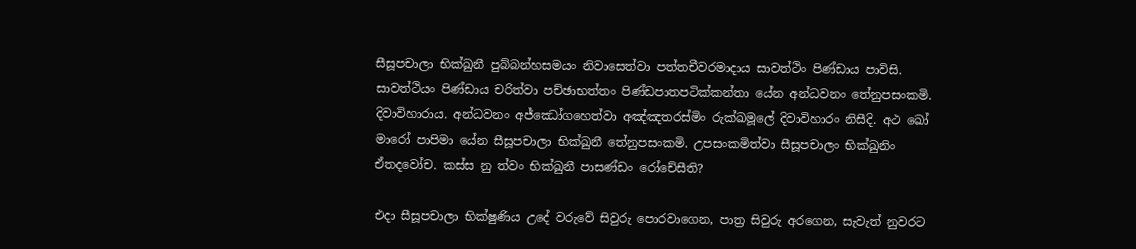සීසූපචාලා භික්ඛුනී පුබ්බන්හසමයං නිවාසෙත්‌වා පත්‌තචීවරමාදාය සාවත්‌ථිං පිණ්‌ඩාය පාවිසි. සාවත්‌ථියං පිණ්‌ඩාය චරිත්‌වා පච්‌ඡාභත්‌තං පිණ්‌ඩපාතපටික්‌කන්‌තා යේන අන්‌ධවනං තේනුපසංකමි. දිවාවිහාරාය. අන්‌ධවනං අජ්‌ඣෝගහෙත්‌වා අඤ්‌ඤතරස්‌මිං රුක්‌ඛමූලේ දිවාවිහාරං නිසීදි. අථ ඛෝ මාරෝ පාපිමා යේන සීසූපචාලා භික්ඛුනී තේනුපසංකමි. උපසංකමිත්‌වා සීසූපචාලං භික්‌ඛුනිං ඒතදවෝච. කස්‌ස නු ත්‌වං භික්ඛුනී පාසණ්‌ඩං රෝචේසීති?

එදා සීසූපචාලා භික්ෂුණිය උදේ වරුවේ සිවුරු පොරවාගෙන, පාත්‍ර සිවුරු අරගෙන, සැවැත් නුවරට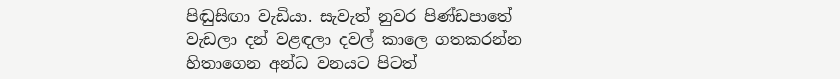පිඬුසිඟා වැඩියා. සැවැත් නුවර පිණ්ඩපාතේ වැඩලා දන් වළඳලා දවල් කාලෙ ගතකරන්න හිතාගෙන අන්ධ වනයට පිටත්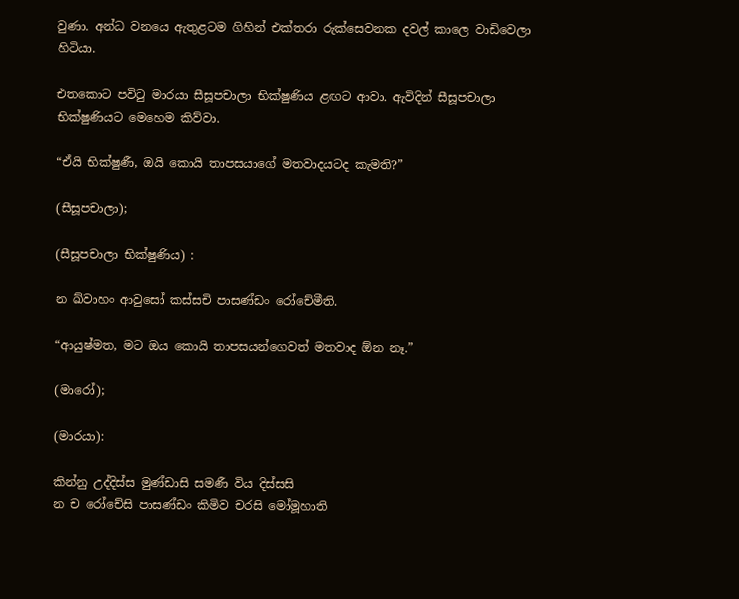වුණා. අන්ධ වනයෙ ඇතුළටම ගිහින් එක්තරා රුක්සෙවනක දවල් කාලෙ වාඩිවෙලා හිටියා.

එතකොට පවිටු මාරයා සීසූපචාලා භික්ෂුණිය ළඟට ආවා. ඇවිදින් සීසූපචාලා භික්ෂුණියට මෙහෙම කිව්වා.

“ඒයි භික්ෂුණී, ඔයි කොයි තාපසයාගේ මතවාදයටද කැමති?”

(සීසූපචාලා);

(සීසූපචාලා භික්ෂුණිය) :

න ඛ්‌වාහං ආවුසෝ කස්‌සචි පාසණ්‌ඩං රෝචේමීති.

“ආයුෂ්මත, මට ඔය කොයි තාපසයන්ගෙවත් මතවාද ඕන නෑ.”

(මාරෝ);

(මාරයා):

කින්නු උද්‌දිස්‌ස මුණ්‌ඩාසි සමණී විය දිස්‌සසි
න ච රෝචේසි පාසණ්‌ඩං කිමිව චරසි මෝමූහාති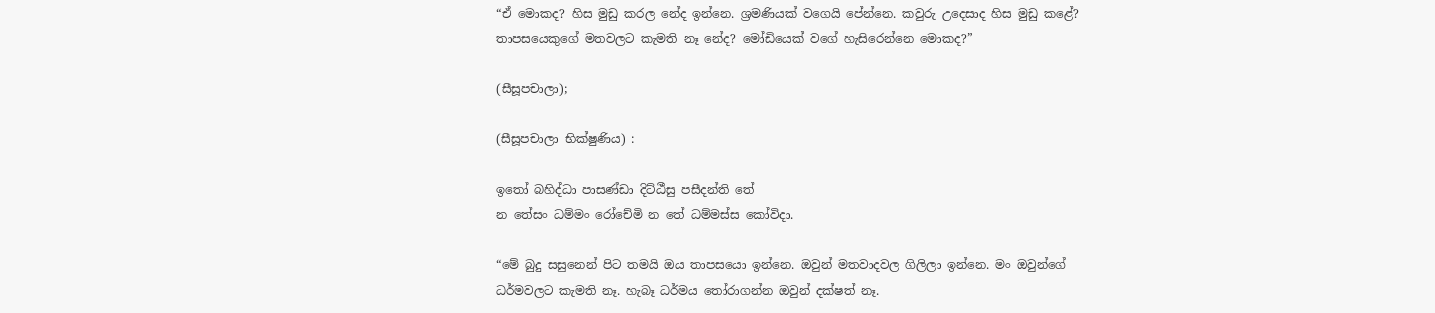“ඒ මොකද? හිස මුඩු කරල නේද ඉන්නෙ. ශ්‍රමණියක් වගෙයි පේන්නෙ. කවුරු උදෙසාද හිස මුඩු කළේ? තාපසයෙකුගේ මතවලට කැමති නෑ නේද? මෝඩියෙක් වගේ හැසිරෙන්නෙ මොකද?”

(සීසූපචාලා);

(සීසූපචාලා භික්ෂුණිය) :

ඉතෝ බහිද්‌ධා පාසණ්‌ඩා දිට්‌ඨීසු පසීදන්‌ති තේ
න තේසං ධම්‌මං රෝචේමි න තේ ධම්‌මස්‌ස කෝවිදා.

“මේ බුදු සසුනෙන් පිට තමයි ඔය තාපසයො ඉන්නෙ. ඔවුන් මතවාදවල ගිලිලා ඉන්නෙ. මං ඔවුන්ගේ ධර්මවලට කැමති නෑ. හැබෑ ධර්මය තෝරාගන්න ඔවුන් දක්ෂත් නෑ.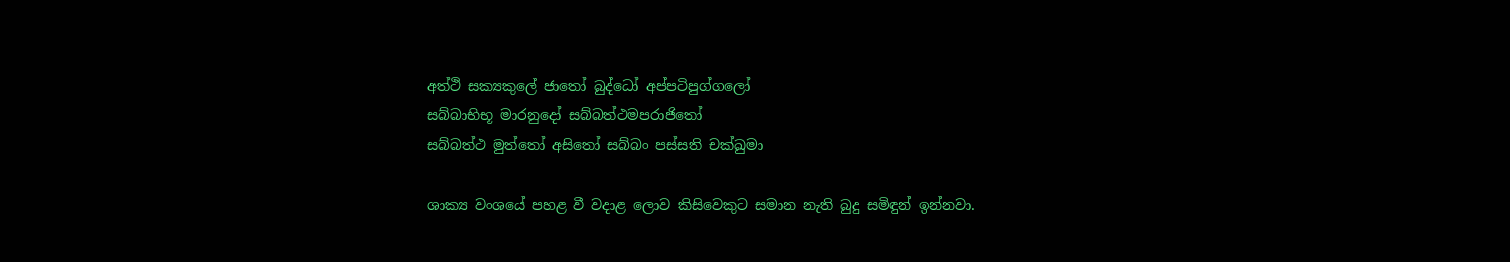අත්‌ථි සක්‍යකුලේ ජාතෝ බුද්‌ධෝ අප්‌පටිපුග්‌ගලෝ
සබ්‌බාභිභූ මාරනුදෝ සබ්‌බත්‌ථමපරාජිතෝ
සබ්‌බත්‌ථ මුත්‌තෝ අසිතෝ සබ්‌බං පස්‌සති චක්‌ඛුමා

ශාක්‍ය වංශයේ පහළ වී වදාළ ලොව කිසිවෙකුට සමාන නැති බුදු සමිඳුන් ඉන්නවා.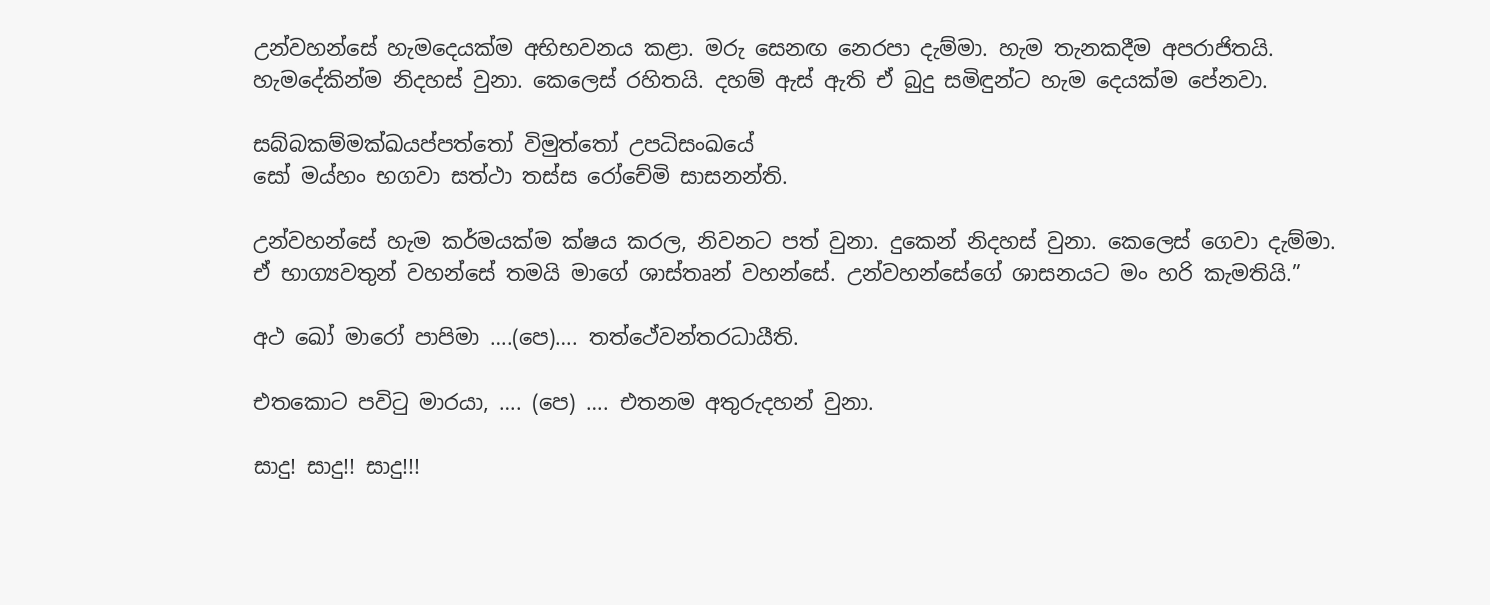උන්වහන්සේ හැමදෙයක්ම අභිභවනය කළා. මරු සෙනඟ නෙරපා දැම්මා. හැම තැනකදීම අපරාජිතයි. හැමදේකින්ම නිදහස් වුනා. කෙලෙස් රහිතයි. දහම් ඇස් ඇති ඒ බුදු සමිඳුන්ට හැම දෙයක්ම පේනවා.

සබ්‌බකම්‌මක්‌ඛයප්පත්‌තෝ විමුත්‌තෝ උපධිසංඛයේ
සෝ මය්‌හං භගවා සත්‌ථා තස්‌ස රෝචේමි සාසනන්‌ති.

උන්වහන්සේ හැම කර්මයක්ම ක්ෂය කරල, නිවනට පත් වුනා. දුකෙන් නිදහස් වුනා. කෙලෙස් ගෙවා දැම්මා. ඒ භාග්‍යවතුන් වහන්සේ තමයි මාගේ ශාස්තෘන් වහන්සේ. උන්වහන්සේගේ ශාසනයට මං හරි කැමතියි.”

අථ ඛෝ මාරෝ පාපිමා ….(පෙ)…. තත්ථේවන්‌තරධායීති.

එතකොට පවිටු මාරයා, …. (පෙ) …. එතනම අතුරුදහන් වුනා.

සාදු! සාදු!! සාදු!!!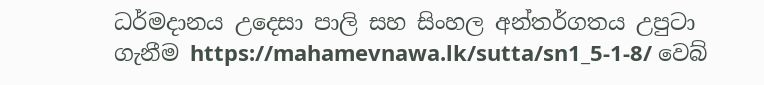ධර්මදානය උදෙසා පාලි සහ සිංහල අන්තර්ගතය උපුටා ගැනීම https://mahamevnawa.lk/sutta/sn1_5-1-8/ වෙබ්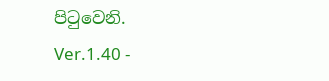පිටුවෙනි.
Ver.1.40 -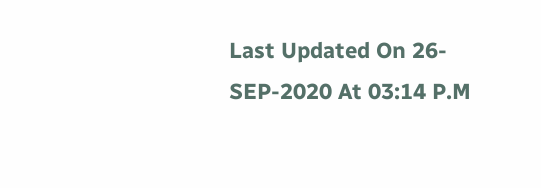Last Updated On 26-SEP-2020 At 03:14 P.M